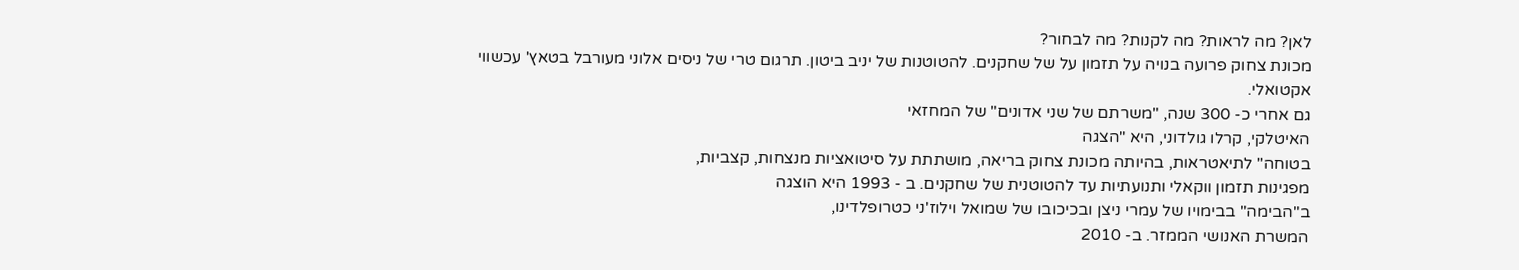לאן? מה לראות? מה לקנות? מה לבחור?
מכונת צחוק פרועה בנויה על תזמון על של שחקנים. להטוטנות של יניב ביטון. תרגום טרי של ניסים אלוני מעורבל בטאץ' עכשווי אקטואלי.
גם אחרי כ- 300 שנה, "משרתם של שני אדונים" של המחזאי
האיטלקי, קרלו גולדוני, היא "הצגה
בטוחה" לתיאטראות, בהיותה מכונת צחוק בריאה, מושתתת על סיטואציות מנצחות, קצביות,
מפגינות תזמון ווקאלי ותנועתיות עד להטוטנית של שחקנים. ב - 1993 היא הוצגה
ב"הבימה" בבימויו של עמרי ניצן ובכיכובו של שמואל וילוז'ני כטרופלדינו,
המשרת האנושי הממזר. ב- 2010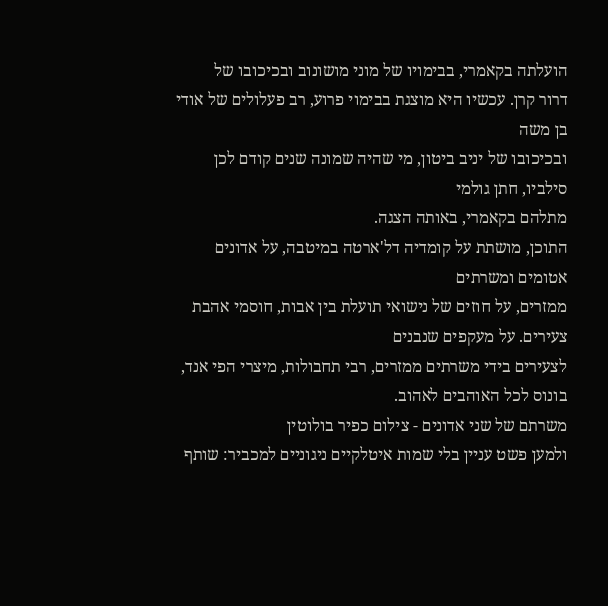הועלתה בקאמרי, בבימויו של מוני מושונוב ובכיכובו של
דרור קרן. עכשיו היא מוצגת בבימוי פרוע, רב פעלולים של אודי בן משה
ובכיכובו של יניב ביטון, מי שהיה שמונה שנים קודם לכן סילביו, חתן גולמי
מתלהם בקאמרי, באותה הצגה.
התוכן, מושתת על קומדיה דל'ארטה במיטבה, על אדונים אטומים ומשרתים
ממזרים, על חוזים של נישואי תועלת בין אבות, חוסמי אהבת צעירים. על מעקפים שנבנים
לצעירים בידי משרתים ממזרים, רבי תחבולות, מיצרי הפי אנד, בונוס לכל האוהבים לאהוב.
משרתם של שני אדונים - צילום כפיר בולוטין
ולמען פשט עניין בלי שמות איטלקיים ניגוניים למכביר: שותף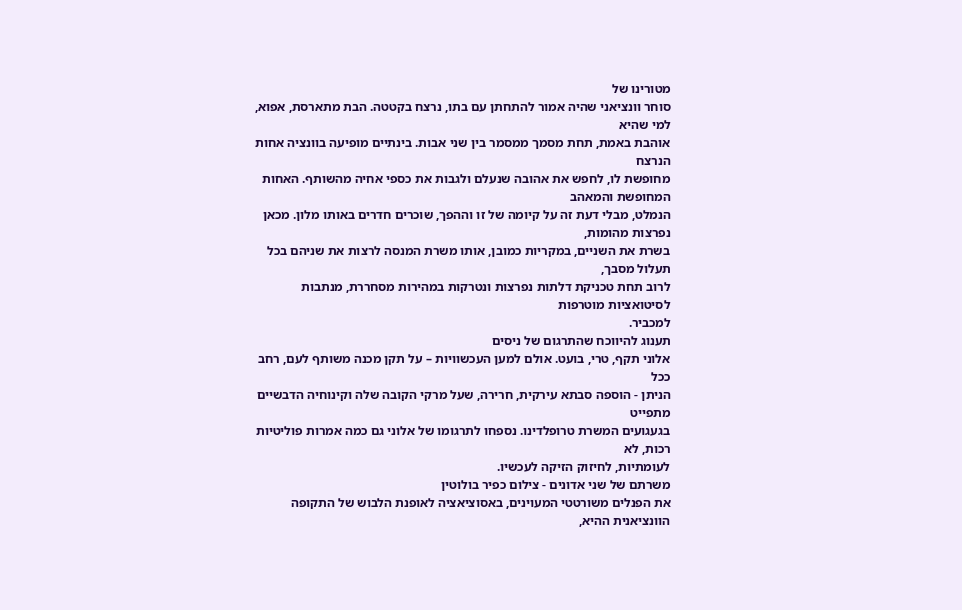מטורינו של
סוחר וונציאני שהיה אמור להתחתן עם בתו, נרצח בקטטה. הבת מתארסת, אפוא, למי שהיא
אוהבת באמת, תחת מסמך ממסמר בין שני אבות. בינתיים מופיעה בוונציה אחות הנרצח
מחופשת לו, לחפש את אהובה שנעלם ולגבות את כספי אחיה מהשותף. האחות המחופשת והמאהב
הנמלט, מבלי דעת זה על קיומה של זו וההפך, שוכרים חדרים באותו מלון. מכאן נפרצות מהומות,
בשרת את השניים, במקריות כמובן, אותו משרת המנסה לרצות את שניהם בכל תעלול מסבך,
לרוב תחת טכניקת דלתות נפרצות ונטרקות במהירות מסחררת, מנתבות לסיטואציות מוטרפות
למכביר.
תענוג להיווכח שהתרגום של ניסים
אלוני תקף, טרי, בועט. אולם למען העכשוויות – על תקן מכנה משותף לעם, רחב ככל
הניתן - הוספה סבתא עירקית, חרירה, שעל מרקי הקובה שלה וקינוחיה הדבשיים מתפייט
בגעגועים המשרת טרופלדינו. נספחו לתרגומו של אלוני גם כמה אמרות פוליטיות רכות, לא
לעומתיות, לחיזוק הזיקה לעכשיו.
משרתם של שני אדונים - צילום כפיר בולוטין
את הפנלים משורטטי המעוינים, באסוציאציה לאופנת הלבוש של התקופה
הוונציאנית ההיא,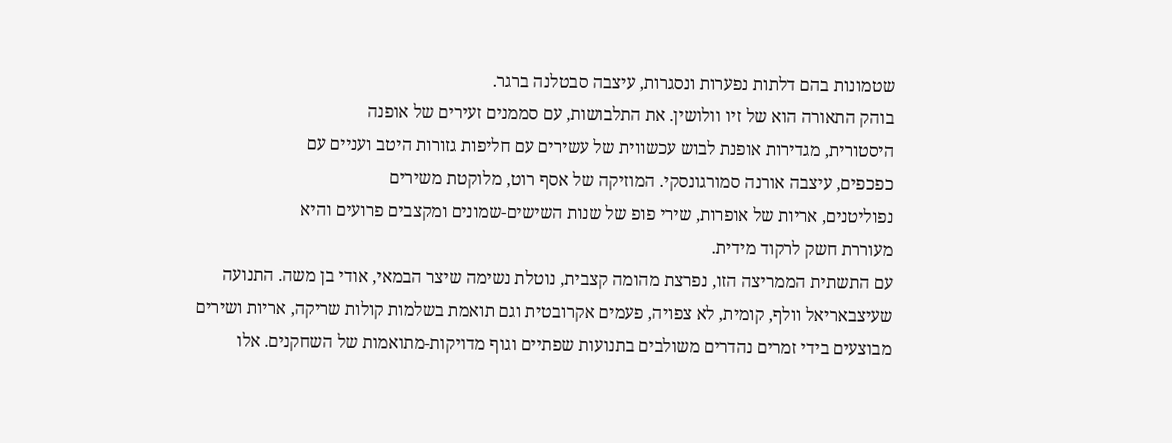שטמונות בהם דלתות נפערות ונסגרות, עיצבה סבטלנה ברגר.
בוהק התאורה הוא של זיו וולושין. את התלבושות, עם סממנים זעירים של אופנה
היסטורית, מגדירות אופנת לבוש עכשווית של עשירים עם חליפות גזורות היטב ועניים עם
כפכפים, עיצבה אורנה סמורגונסקי. המוזיקה של אסף רוט, מלוקטת משירים
נפוליטנים, אריות של אופרות, שירי פופ של שנות השישים-שמונים ומקצבים פרועים והיא
מעוררת חשק לרקוד מידית.
עם התשתית הממריצה הזו, נפרצת מהומה קצבית, נוטלת נשימה שיצר הבמאי, אודי בן משה. התנועה שעיצבאריאל וולף, קומית, לא צפויה, פעמים אקרובטית וגם תואמת בשלמות קולות שריקה, אריות ושירים מבוצעים בידי זמרים נהדרים משולבים בתנועות שפתיים וגוף מדויקות-מתואמות של השחקנים. אלו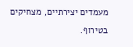מעמדים יצירתיים, מצחיקים בטירוף.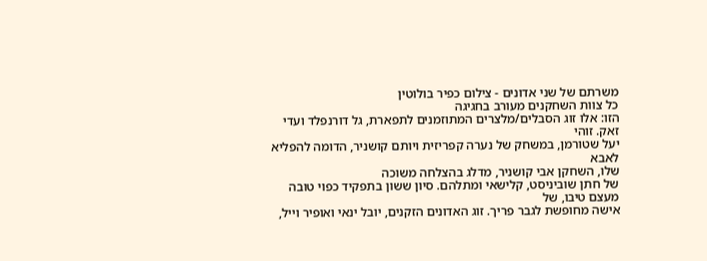משרתם של שני אדונים - צילום כפיר בולוטין
כל צוות השחקנים מעורב בחגיגה
הזו: אלו זוג הסבלים/מלצרים המתוזמנים לתפארת, גל דורנפלד ועדי זאק. זוהי
יעל שטורמן, במשחק של נערה קפריזית ויותם קושניר, הדומה להפליא לאבא
שלו, השחקן אבי קושניר, מדלג בהצלחה משוכה
של חתן שוביניסט, קלישאי ומתלהם. סיון ששון בתפקיד כפוי טובה מעצם טיבו, של
אישה מחופשת לגבר פריך. זוג האדונים הזקנים, יובל ינאי ואופיר וייל,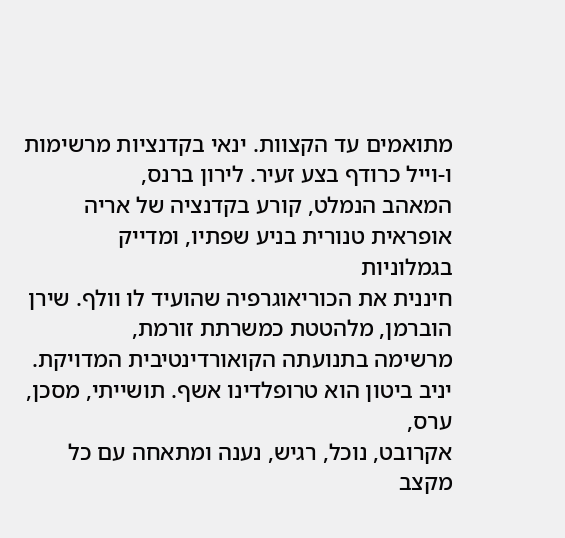מתואמים עד הקצוות. ינאי בקדנציות מרשימות ו-וייל כרודף בצע זעיר. לירון ברנס,
המאהב הנמלט, קורע בקדנציה של אריה אופראית טנורית בניע שפתיו, ומדייק בגמלוניות
חיננית את הכוריאוגרפיה שהועיד לו וולף. שירן הוברמן, מלהטטת כמשרתת זורמת,
מרשימה בתנועתה הקואורדינטיבית המדויקת. יניב ביטון הוא טרופלדינו אשף. תושייתי, מסכן, ערס,
אקרובט, נוכל, רגיש, נענה ומתאחה עם כל מקצב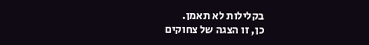בקלילות לא תאמן.
כן, זו הצגה של צחוקים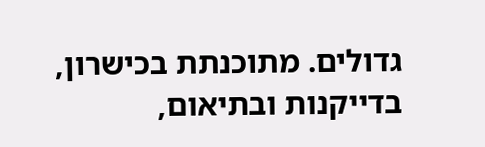גדולים. מתוכנתת בכישרון, בדייקנות ובתיאום,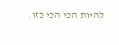להיות הכי הכי כזו.